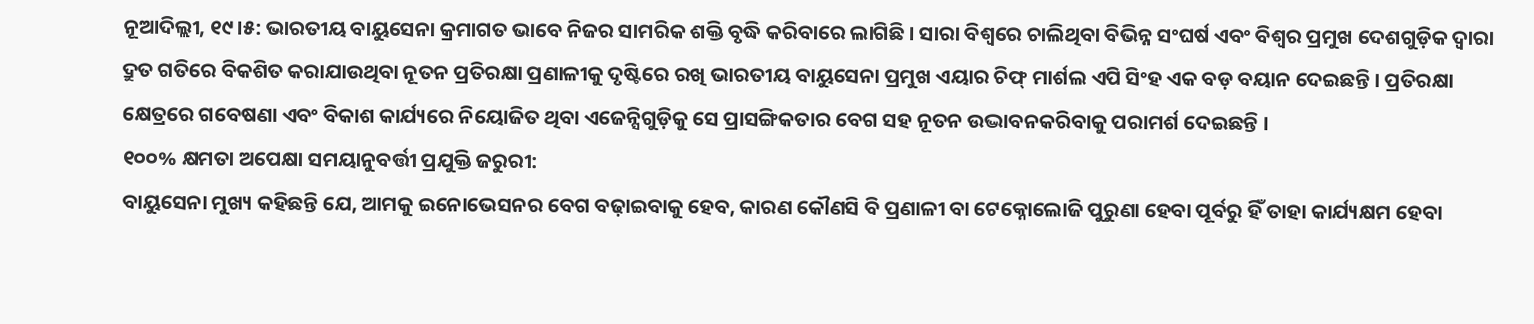ନୂଆଦିଲ୍ଲୀ, ୧୯।୫: ଭାରତୀୟ ବାୟୁସେନା କ୍ରମାଗତ ଭାବେ ନିଜର ସାମରିକ ଶକ୍ତି ବୃଦ୍ଧି କରିବାରେ ଲାଗିଛି । ସାରା ବିଶ୍ୱରେ ଚାଲିଥିବା ବିଭିନ୍ନ ସଂଘର୍ଷ ଏବଂ ବିଶ୍ୱର ପ୍ରମୁଖ ଦେଶଗୁଡ଼ିକ ଦ୍ୱାରା ଦ୍ରୁତ ଗତିରେ ବିକଶିତ କରାଯାଉଥିବା ନୂତନ ପ୍ରତିରକ୍ଷା ପ୍ରଣାଳୀକୁ ଦୃଷ୍ଟିରେ ରଖି ଭାରତୀୟ ବାୟୁସେନା ପ୍ରମୁଖ ଏୟାର ଚିଫ୍ ମାର୍ଶଲ ଏପି ସିଂହ ଏକ ବଡ଼ ବୟାନ ଦେଇଛନ୍ତି । ପ୍ରତିରକ୍ଷା କ୍ଷେତ୍ରରେ ଗବେଷଣା ଏବଂ ବିକାଶ କାର୍ଯ୍ୟରେ ନିୟୋଜିତ ଥିବା ଏଜେନ୍ସିଗୁଡ଼ିକୁ ସେ ପ୍ରାସଙ୍ଗିକତାର ବେଗ ସହ ନୂତନ ଉଦ୍ଭାବନକରିବାକୁ ପରାମର୍ଶ ଦେଇଛନ୍ତି ।
୧୦୦% କ୍ଷମତା ଅପେକ୍ଷା ସମୟାନୁବର୍ତ୍ତୀ ପ୍ରଯୁକ୍ତି ଜରୁରୀ:
ବାୟୁସେନା ମୁଖ୍ୟ କହିଛନ୍ତି ଯେ, ଆମକୁ ଇନୋଭେସନର ବେଗ ବଢ଼ାଇବାକୁ ହେବ, କାରଣ କୌଣସି ବି ପ୍ରଣାଳୀ ବା ଟେକ୍ନୋଲୋଜି ପୁରୁଣା ହେବା ପୂର୍ବରୁ ହିଁ ତାହା କାର୍ଯ୍ୟକ୍ଷମ ହେବା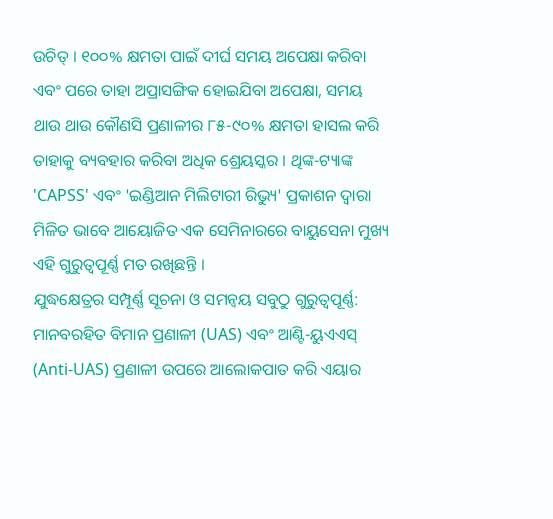ଉଚିତ୍ । ୧୦୦% କ୍ଷମତା ପାଇଁ ଦୀର୍ଘ ସମୟ ଅପେକ୍ଷା କରିବା ଏବଂ ପରେ ତାହା ଅପ୍ରାସଙ୍ଗିକ ହୋଇଯିବା ଅପେକ୍ଷା, ସମୟ ଥାଉ ଥାଉ କୌଣସି ପ୍ରଣାଳୀର ୮୫-୯୦% କ୍ଷମତା ହାସଲ କରି ତାହାକୁ ବ୍ୟବହାର କରିବା ଅଧିକ ଶ୍ରେୟସ୍କର । ଥିଙ୍କ-ଟ୍ୟାଙ୍କ 'CAPSS' ଏବଂ 'ଇଣ୍ଡିଆନ ମିଲିଟାରୀ ରିଭ୍ୟୁ' ପ୍ରକାଶନ ଦ୍ୱାରା ମିଳିତ ଭାବେ ଆୟୋଜିତ ଏକ ସେମିନାରରେ ବାୟୁସେନା ମୁଖ୍ୟ ଏହି ଗୁରୁତ୍ୱପୂର୍ଣ୍ଣ ମତ ରଖିଛନ୍ତି ।
ଯୁଦ୍ଧକ୍ଷେତ୍ରର ସମ୍ପୂର୍ଣ୍ଣ ସୂଚନା ଓ ସମନ୍ୱୟ ସବୁଠୁ ଗୁରୁତ୍ୱପୂର୍ଣ୍ଣ:
ମାନବରହିତ ବିମାନ ପ୍ରଣାଳୀ (UAS) ଏବଂ ଆଣ୍ଟି-ୟୁଏଏସ୍ (Anti-UAS) ପ୍ରଣାଳୀ ଉପରେ ଆଲୋକପାତ କରି ଏୟାର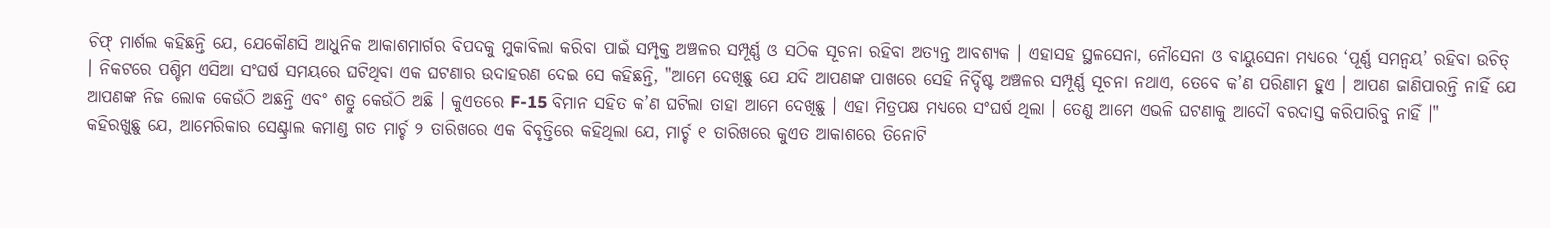ଚିଫ୍ ମାର୍ଶଲ କହିଛନ୍ତି ଯେ, ଯେକୌଣସି ଆଧୁନିକ ଆକାଶମାର୍ଗର ବିପଦକୁ ମୁକାବିଲା କରିବା ପାଇଁ ସମ୍ପୃକ୍ତ ଅଞ୍ଚଳର ସମ୍ପୂର୍ଣ୍ଣ ଓ ସଠିକ ସୂଚନା ରହିବା ଅତ୍ୟନ୍ତ ଆବଶ୍ୟକ । ଏହାସହ ସ୍ଥଳସେନା, ନୌସେନା ଓ ବାୟୁସେନା ମଧ୍ୟରେ ‘ପୂର୍ଣ୍ଣ ସମନ୍ୱୟ’ ରହିବା ଉଚିତ୍ । ନିକଟରେ ପଶ୍ଚିମ ଏସିଆ ସଂଘର୍ଷ ସମୟରେ ଘଟିଥିବା ଏକ ଘଟଣାର ଉଦାହରଣ ଦେଇ ସେ କହିଛନ୍ତି, "ଆମେ ଦେଖିଛୁ ଯେ ଯଦି ଆପଣଙ୍କ ପାଖରେ ସେହି ନିର୍ଦ୍ଦିଷ୍ଟ ଅଞ୍ଚଳର ସମ୍ପୂର୍ଣ୍ଣ ସୂଚନା ନଥାଏ, ତେବେ କ’ଣ ପରିଣାମ ହୁଏ । ଆପଣ ଜାଣିପାରନ୍ତି ନାହିଁ ଯେ ଆପଣଙ୍କ ନିଜ ଲୋକ କେଉଁଠି ଅଛନ୍ତି ଏବଂ ଶତ୍ରୁ କେଉଁଠି ଅଛି । କୁଏତରେ F-15 ବିମାନ ସହିତ କ’ଣ ଘଟିଲା ତାହା ଆମେ ଦେଖିଛୁ । ଏହା ମିତ୍ରପକ୍ଷ ମଧ୍ୟରେ ସଂଘର୍ଷ ଥିଲା । ତେଣୁ ଆମେ ଏଭଳି ଘଟଣାକୁ ଆଦୌ ବରଦାସ୍ତ କରିପାରିବୁ ନାହିଁ ।"
କହିରଖୁଛୁ ଯେ, ଆମେରିକାର ସେଣ୍ଟ୍ରାଲ କମାଣ୍ଡ ଗତ ମାର୍ଚ୍ଚ ୨ ତାରିଖରେ ଏକ ବିବୃତ୍ତିରେ କହିଥିଲା ଯେ, ମାର୍ଚ୍ଚ ୧ ତାରିଖରେ କୁଏତ ଆକାଶରେ ତିନୋଟି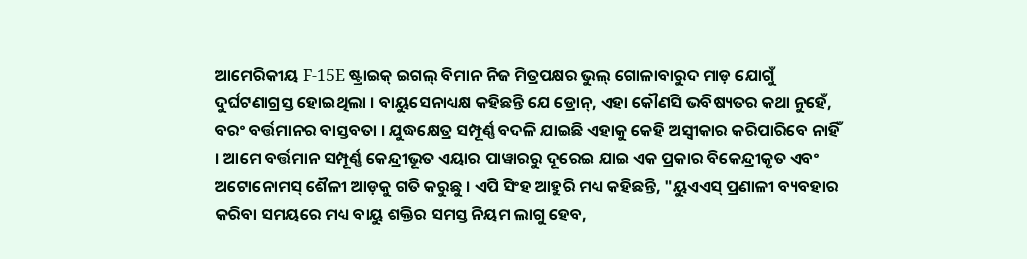ଆମେରିକୀୟ F-15E ଷ୍ଟ୍ରାଇକ୍ ଇଗଲ୍ ବିମାନ ନିଜ ମିତ୍ରପକ୍ଷର ଭୁଲ୍ ଗୋଳାବାରୁଦ ମାଡ଼ ଯୋଗୁଁ ଦୁର୍ଘଟଣାଗ୍ରସ୍ତ ହୋଇଥିଲା । ବାୟୁସେନାଧ୍ୟକ୍ଷ କହିଛନ୍ତି ଯେ ଡ୍ରୋନ୍, ଏହା କୌଣସି ଭବିଷ୍ୟତର କଥା ନୁହେଁ, ବରଂ ବର୍ତ୍ତମାନର ବାସ୍ତବତା । ଯୁଦ୍ଧକ୍ଷେତ୍ର ସମ୍ପୂର୍ଣ୍ଣ ବଦଳି ଯାଇଛି ଏହାକୁ କେହି ଅସ୍ଵୀକାର କରିପାରିବେ ନାହିଁ । ଆମେ ବର୍ତ୍ତମାନ ସମ୍ପୂର୍ଣ୍ଣ କେନ୍ଦ୍ରୀଭୂତ ଏୟାର ପାୱାରରୁ ଦୂରେଇ ଯାଇ ଏକ ପ୍ରକାର ବିକେନ୍ଦ୍ରୀକୃତ ଏବଂ ଅଟୋନୋମସ୍ ଶୈଳୀ ଆଡ଼କୁ ଗତି କରୁଛୁ । ଏପି ସିଂହ ଆହୁରି ମଧ୍ୟ କହିଛନ୍ତି, "ୟୁଏଏସ୍ ପ୍ରଣାଳୀ ବ୍ୟବହାର କରିବା ସମୟରେ ମଧ୍ୟ ବାୟୁ ଶକ୍ତିର ସମସ୍ତ ନିୟମ ଲାଗୁ ହେବ,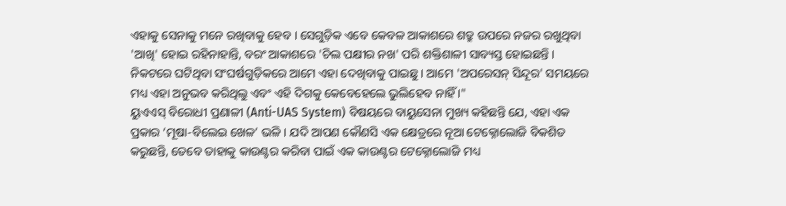ଏହାକୁ ସେନାକୁ ମନେ ରଖିବାକୁ ହେବ । ସେଗୁଡ଼ିକ ଏବେ କେବଳ ଆକାଶରେ ଶତ୍ରୁ ଉପରେ ନଜର ରଖୁଥିବା 'ଆଖି' ହୋଇ ରହିନାହାନ୍ତି, ବରଂ ଆକାଶରେ 'ଚିଲ ପକ୍ଷୀର ନଖ' ପରି ଶକ୍ତିଶାଳୀ ସାବ୍ୟସ୍ତ ହୋଇଛନ୍ତି । ନିକଟରେ ଘଟିଥିବା ସଂଘର୍ଷଗୁଡ଼ିକରେ ଆମେ ଏହା ଦେଖିବାକୁ ପାଇଛୁ । ଆମେ 'ଅପରେସନ୍ ସିନ୍ଦୂର' ସମୟରେ ମଧ୍ୟ ଏହା ଅନୁଭବ କରିଥିଲୁ ଏବଂ ଏହି ଦିଗକୁ କେବେହେଲେ ଭୁଲିହେବ ନାହିଁ ।"
ୟୁଏଏସ୍ ବିରୋଧୀ ପ୍ରଣାଳୀ (Anti-UAS System) ବିଷୟରେ ବାୟୁସେନା ମୁଖ୍ୟ କହିଛନ୍ତି ଯେ, ଏହା ଏକ ପ୍ରକାର ‘ମୂଷା-ବିଲେଇ ଖେଳ’ ଭଳି । ଯଦି ଆପଣ କୌଣସି ଏକ କ୍ଷେତ୍ରରେ ନୂଆ ଟେକ୍ନୋଲୋଜି ବିକଶିତ କରୁଛନ୍ତି, ତେବେ ତାହାକୁ କାଉଣ୍ଟର କରିବା ପାଇଁ ଏକ କାଉଣ୍ଟର ଟେକ୍ନୋଲୋଜି ମଧ୍ୟ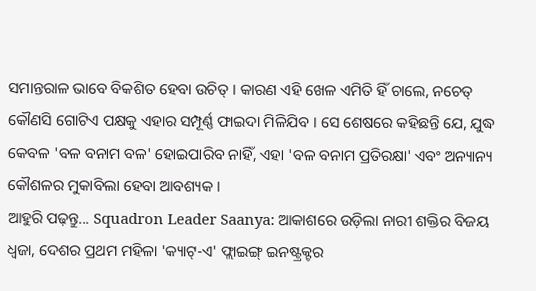ସମାନ୍ତରାଳ ଭାବେ ବିକଶିତ ହେବା ଉଚିତ୍ । କାରଣ ଏହି ଖେଳ ଏମିତି ହିଁ ଚାଲେ, ନଚେତ୍ କୌଣସି ଗୋଟିଏ ପକ୍ଷକୁ ଏହାର ସମ୍ପୂର୍ଣ୍ଣ ଫାଇଦା ମିଳିଯିବ । ସେ ଶେଷରେ କହିଛନ୍ତି ଯେ, ଯୁଦ୍ଧ କେବଳ 'ବଳ ବନାମ ବଳ' ହୋଇପାରିବ ନାହିଁ, ଏହା 'ବଳ ବନାମ ପ୍ରତିରକ୍ଷା' ଏବଂ ଅନ୍ୟାନ୍ୟ କୌଶଳର ମୁକାବିଲା ହେବା ଆବଶ୍ୟକ ।
ଆହୁରି ପଢ଼ନ୍ତୁ... Squadron Leader Saanya: ଆକାଶରେ ଉଡ଼ିଲା ନାରୀ ଶକ୍ତିର ବିଜୟ ଧ୍ୱଜା, ଦେଶର ପ୍ରଥମ ମହିଳା 'କ୍ୟାଟ୍-ଏ' ଫ୍ଲାଇଙ୍ଗ୍ ଇନଷ୍ଟ୍ରକ୍ଟର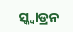ସ୍କ୍ୱାଡ୍ରନ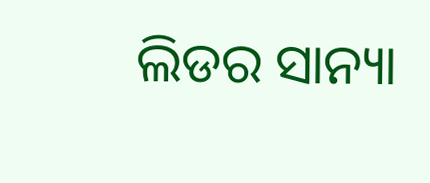ଲିଡର ସାନ୍ୟା